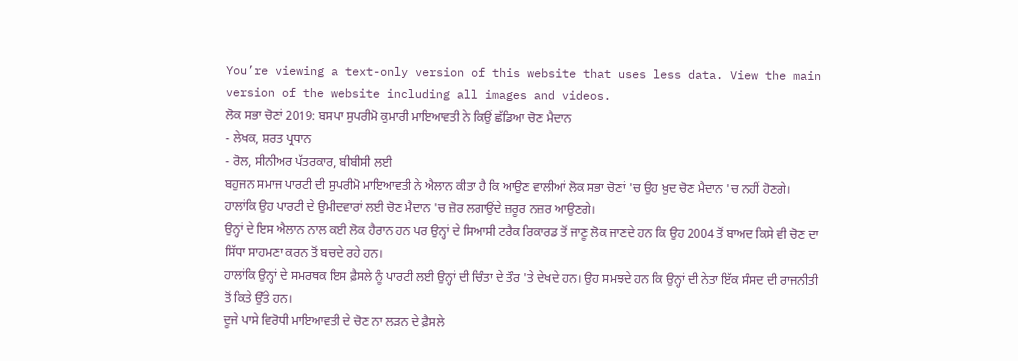You’re viewing a text-only version of this website that uses less data. View the main version of the website including all images and videos.
ਲੋਕ ਸਭਾ ਚੋਣਾਂ 2019: ਬਸਪਾ ਸੁਪਰੀਮੋ ਕੁਮਾਰੀ ਮਾਇਆਵਤੀ ਨੇ ਕਿਉਂ ਛੱਡਿਆ ਚੋਣ ਮੈਦਾਨ
- ਲੇਖਕ, ਸ਼ਰਤ ਪ੍ਰਧਾਨ
- ਰੋਲ, ਸੀਨੀਅਰ ਪੱਤਰਕਾਰ, ਬੀਬੀਸੀ ਲਈ
ਬਹੁਜਨ ਸਮਾਜ ਪਾਰਟੀ ਦੀ ਸੁਪਰੀਮੋ ਮਾਇਆਵਤੀ ਨੇ ਐਲਾਨ ਕੀਤਾ ਹੈ ਕਿ ਆਉਣ ਵਾਲੀਆਂ ਲੋਕ ਸਭਾ ਚੋਣਾਂ 'ਚ ਉਹ ਖ਼ੁਦ ਚੋਣ ਮੈਦਾਨ 'ਚ ਨਹੀਂ ਹੋਣਗੇ। ਹਾਲਾਂਕਿ ਉਹ ਪਾਰਟੀ ਦੇ ਉਮੀਦਵਾਰਾਂ ਲਈ ਚੋਣ ਮੈਦਾਨ 'ਚ ਜ਼ੋਰ ਲਗਾਉਂਦੇ ਜ਼ਰੂਰ ਨਜ਼ਰ ਆਉਣਗੇ।
ਉਨ੍ਹਾਂ ਦੇ ਇਸ ਐਲਾਨ ਨਾਲ ਕਈ ਲੋਕ ਹੈਰਾਨ ਹਨ ਪਰ ਉਨ੍ਹਾਂ ਦੇ ਸਿਆਸੀ ਟਰੈਕ ਰਿਕਾਰਡ ਤੋਂ ਜਾਣੂ ਲੋਕ ਜਾਣਦੇ ਹਨ ਕਿ ਉਹ 2004 ਤੋਂ ਬਾਅਦ ਕਿਸੇ ਵੀ ਚੋਣ ਦਾ ਸਿੱਧਾ ਸਾਹਮਣਾ ਕਰਨ ਤੋਂ ਬਚਦੇ ਰਹੇ ਹਨ।
ਹਾਲਾਂਕਿ ਉਨ੍ਹਾਂ ਦੇ ਸਮਰਥਕ ਇਸ ਫ਼ੈਸਲੇ ਨੂੰ ਪਾਰਟੀ ਲਈ ਉਨ੍ਹਾਂ ਦੀ ਚਿੰਤਾ ਦੇ ਤੌਰ 'ਤੇ ਦੇਖਦੇ ਹਨ। ਉਹ ਸਮਝਦੇ ਹਨ ਕਿ ਉਨ੍ਹਾਂ ਦੀ ਨੇਤਾ ਇੱਕ ਸੰਸਦ ਦੀ ਰਾਜਨੀਤੀ ਤੋਂ ਕਿਤੇ ਉੱਤੇ ਹਨ।
ਦੂਜੇ ਪਾਸੇ ਵਿਰੋਧੀ ਮਾਇਆਵਤੀ ਦੇ ਚੋਣ ਨਾ ਲੜਨ ਦੇ ਫ਼ੈਸਲੇ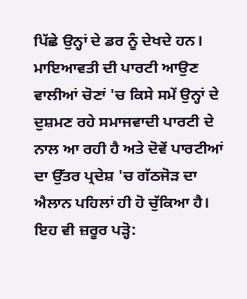ਪਿੱਛੇ ਉਨ੍ਹਾਂ ਦੇ ਡਰ ਨੂੰ ਦੇਖਦੇ ਹਨ।
ਮਾਇਆਵਤੀ ਦੀ ਪਾਰਟੀ ਆਉਣ ਵਾਲੀਆਂ ਚੋਣਾਂ 'ਚ ਕਿਸੇ ਸਮੇਂ ਉਨ੍ਹਾਂ ਦੇ ਦੁਸ਼ਮਣ ਰਹੇ ਸਮਾਜਵਾਦੀ ਪਾਰਟੀ ਦੇ ਨਾਲ ਆ ਰਹੀ ਹੈ ਅਤੇ ਦੋਵੇਂ ਪਾਰਟੀਆਂ ਦਾ ਉੱਤਰ ਪ੍ਰਦੇਸ਼ 'ਚ ਗੱਠਜੋੜ ਦਾ ਐਲਾਨ ਪਹਿਲਾਂ ਹੀ ਹੋ ਚੁੱਕਿਆ ਹੈ।
ਇਹ ਵੀ ਜ਼ਰੂਰ ਪੜ੍ਹੋ: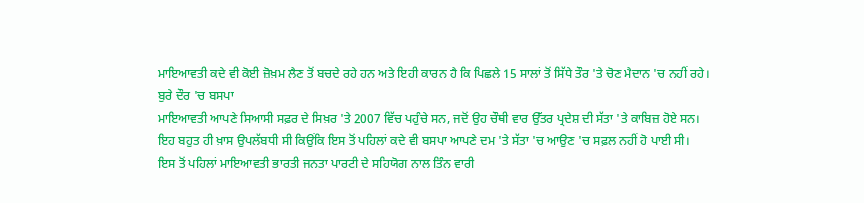ਮਾਇਆਵਤੀ ਕਦੇ ਵੀ ਕੋਈ ਜ਼ੋਖ਼ਮ ਲੈਣ ਤੋਂ ਬਚਦੇ ਰਹੇ ਹਨ ਅਤੇ ਇਹੀ ਕਾਰਨ ਹੈ ਕਿ ਪਿਛਲੇ 15 ਸਾਲਾਂ ਤੋਂ ਸਿੱਧੇ ਤੌਰ 'ਤੇ ਚੋਣ ਮੈਦਾਨ 'ਚ ਨਹੀਂ ਰਹੇ।
ਬੁਰੇ ਦੌਰ 'ਚ ਬਸਪਾ
ਮਾਇਆਵਤੀ ਆਪਣੇ ਸਿਆਸੀ ਸਫ਼ਰ ਦੇ ਸਿਖ਼ਰ 'ਤੇ 2007 ਵਿੱਚ ਪਹੁੰਚੇ ਸਨ, ਜਦੋਂ ਉਹ ਚੌਥੀ ਵਾਰ ਉੱਤਰ ਪ੍ਰਦੇਸ਼ ਦੀ ਸੱਤਾ 'ਤੇ ਕਾਬਿਜ਼ ਹੋਏ ਸਨ।
ਇਹ ਬਹੁਤ ਹੀ ਖ਼ਾਸ ਉਪਲੱਬਧੀ ਸੀ ਕਿਉਂਕਿ ਇਸ ਤੋਂ ਪਹਿਲਾਂ ਕਦੇ ਵੀ ਬਸਪਾ ਆਪਣੇ ਦਮ 'ਤੇ ਸੱਤਾ 'ਚ ਆਉਣ 'ਚ ਸਫ਼ਲ ਨਹੀਂ ਹੋ ਪਾਈ ਸੀ।
ਇਸ ਤੋਂ ਪਹਿਲਾਂ ਮਾਇਆਵਤੀ ਭਾਰਤੀ ਜਨਤਾ ਪਾਰਟੀ ਦੇ ਸਹਿਯੋਗ ਨਾਲ ਤਿੰਨ ਵਾਰੀ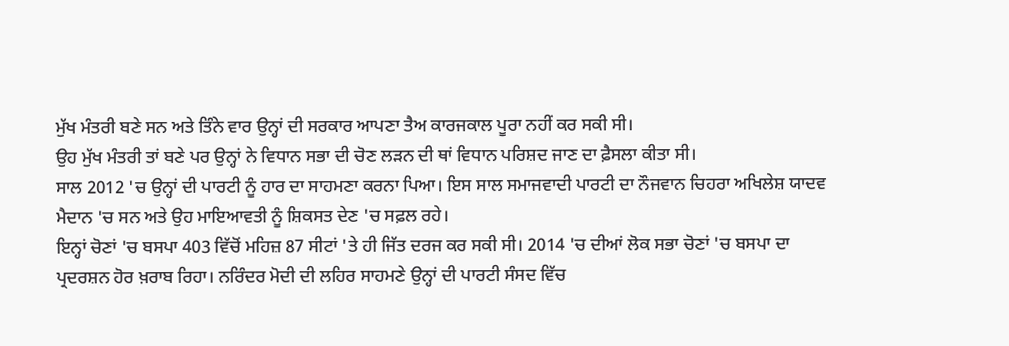ਮੁੱਖ ਮੰਤਰੀ ਬਣੇ ਸਨ ਅਤੇ ਤਿੰਨੇ ਵਾਰ ਉਨ੍ਹਾਂ ਦੀ ਸਰਕਾਰ ਆਪਣਾ ਤੈਅ ਕਾਰਜਕਾਲ ਪੂਰਾ ਨਹੀਂ ਕਰ ਸਕੀ ਸੀ।
ਉਹ ਮੁੱਖ ਮੰਤਰੀ ਤਾਂ ਬਣੇ ਪਰ ਉਨ੍ਹਾਂ ਨੇ ਵਿਧਾਨ ਸਭਾ ਦੀ ਚੋਣ ਲੜਨ ਦੀ ਥਾਂ ਵਿਧਾਨ ਪਰਿਸ਼ਦ ਜਾਣ ਦਾ ਫ਼ੈਸਲਾ ਕੀਤਾ ਸੀ।
ਸਾਲ 2012 'ਚ ਉਨ੍ਹਾਂ ਦੀ ਪਾਰਟੀ ਨੂੰ ਹਾਰ ਦਾ ਸਾਹਮਣਾ ਕਰਨਾ ਪਿਆ। ਇਸ ਸਾਲ ਸਮਾਜਵਾਦੀ ਪਾਰਟੀ ਦਾ ਨੌਜਵਾਨ ਚਿਹਰਾ ਅਖਿਲੇਸ਼ ਯਾਦਵ ਮੈਦਾਨ 'ਚ ਸਨ ਅਤੇ ਉਹ ਮਾਇਆਵਤੀ ਨੂੰ ਸ਼ਿਕਸਤ ਦੇਣ 'ਚ ਸਫ਼ਲ ਰਹੇ।
ਇਨ੍ਹਾਂ ਚੋਣਾਂ 'ਚ ਬਸਪਾ 403 ਵਿੱਚੋਂ ਮਹਿਜ਼ 87 ਸੀਟਾਂ 'ਤੇ ਹੀ ਜਿੱਤ ਦਰਜ ਕਰ ਸਕੀ ਸੀ। 2014 'ਚ ਦੀਆਂ ਲੋਕ ਸਭਾ ਚੋਣਾਂ 'ਚ ਬਸਪਾ ਦਾ ਪ੍ਰਦਰਸ਼ਨ ਹੋਰ ਖ਼ਰਾਬ ਰਿਹਾ। ਨਰਿੰਦਰ ਮੋਦੀ ਦੀ ਲਹਿਰ ਸਾਹਮਣੇ ਉਨ੍ਹਾਂ ਦੀ ਪਾਰਟੀ ਸੰਸਦ ਵਿੱਚ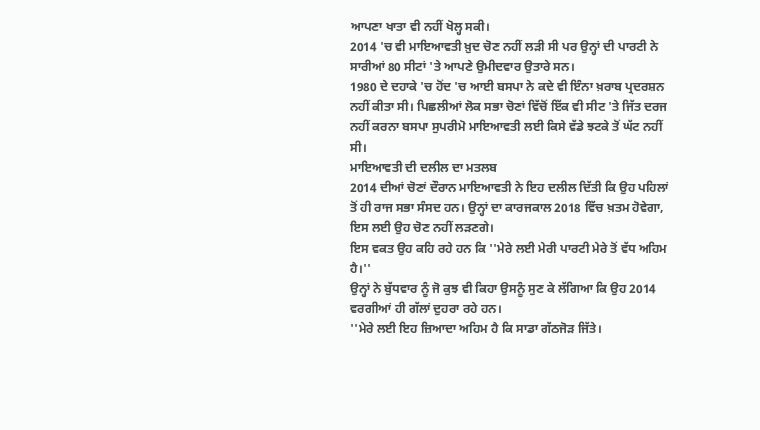ਆਪਣਾ ਖਾਤਾ ਵੀ ਨਹੀਂ ਖੋਲ੍ਹ ਸਕੀ।
2014 'ਚ ਵੀ ਮਾਇਆਵਤੀ ਖ਼ੁਦ ਚੋਣ ਨਹੀਂ ਲੜੀ ਸੀ ਪਰ ਉਨ੍ਹਾਂ ਦੀ ਪਾਰਟੀ ਨੇ ਸਾਰੀਆਂ 80 ਸੀਟਾਂ 'ਤੇ ਆਪਣੇ ਉਮੀਦਵਾਰ ਉਤਾਰੇ ਸਨ।
1980 ਦੇ ਦਹਾਕੇ 'ਚ ਹੋਂਦ 'ਚ ਆਈ ਬਸਪਾ ਨੇ ਕਦੇ ਵੀ ਇੰਨਾ ਖ਼ਰਾਬ ਪ੍ਰਦਰਸ਼ਨ ਨਹੀਂ ਕੀਤਾ ਸੀ। ਪਿਛਲੀਆਂ ਲੋਕ ਸਭਾ ਚੋਣਾਂ ਵਿੱਚੋਂ ਇੱਕ ਵੀ ਸੀਟ 'ਤੇ ਜਿੱਤ ਦਰਜ ਨਹੀਂ ਕਰਨਾ ਬਸਪਾ ਸੁਪਰੀਮੋ ਮਾਇਆਵਤੀ ਲਈ ਕਿਸੇ ਵੱਡੇ ਝਟਕੇ ਤੋਂ ਘੱਟ ਨਹੀਂ ਸੀ।
ਮਾਇਆਵਤੀ ਦੀ ਦਲੀਲ ਦਾ ਮਤਲਬ
2014 ਦੀਆਂ ਚੋਣਾਂ ਦੌਰਾਨ ਮਾਇਆਵਤੀ ਨੇ ਇਹ ਦਲੀਲ ਦਿੱਤੀ ਕਿ ਉਹ ਪਹਿਲਾਂ ਤੋਂ ਹੀ ਰਾਜ ਸਭਾ ਸੰਸਦ ਹਨ। ਉਨ੍ਹਾਂ ਦਾ ਕਾਰਜਕਾਲ 2018 ਵਿੱਚ ਖ਼ਤਮ ਹੋਵੇਗਾ, ਇਸ ਲਈ ਉਹ ਚੋਣ ਨਹੀਂ ਲੜਣਗੇ।
ਇਸ ਵਕਤ ਉਹ ਕਹਿ ਰਹੇ ਹਨ ਕਿ ''ਮੇਰੇ ਲਈ ਮੇਰੀ ਪਾਰਟੀ ਮੇਰੇ ਤੋਂ ਵੱਧ ਅਹਿਮ ਹੈ।''
ਉਨ੍ਹਾਂ ਨੇ ਬੁੱਧਵਾਰ ਨੂੰ ਜੋ ਕੁਝ ਵੀ ਕਿਹਾ ਉਸਨੂੰ ਸੁਣ ਕੇ ਲੱਗਿਆ ਕਿ ਉਹ 2014 ਵਰਗੀਆਂ ਹੀ ਗੱਲਾਂ ਦੁਹਰਾ ਰਹੇ ਹਨ।
''ਮੇਰੇ ਲਈ ਇਹ ਜ਼ਿਆਦਾ ਅਹਿਮ ਹੈ ਕਿ ਸਾਡਾ ਗੱਠਜੋੜ ਜਿੱਤੇ।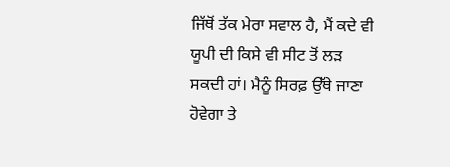ਜਿੱਥੋਂ ਤੱਕ ਮੇਰਾ ਸਵਾਲ ਹੈ, ਮੈਂ ਕਦੇ ਵੀ ਯੂਪੀ ਦੀ ਕਿਸੇ ਵੀ ਸੀਟ ਤੋਂ ਲੜ ਸਕਦੀ ਹਾਂ। ਮੈਨੂੰ ਸਿਰਫ਼ ਉੱਥੇ ਜਾਣਾ ਹੋਵੇਗਾ ਤੇ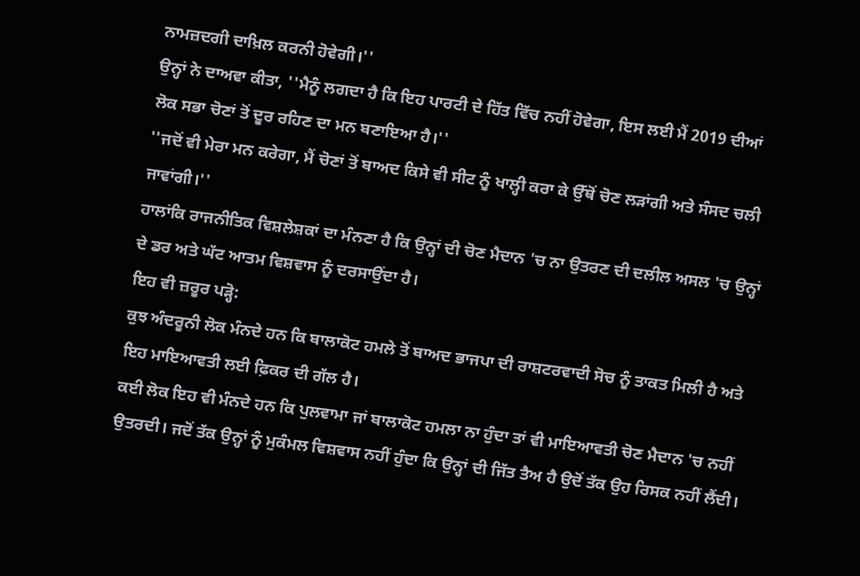ਨਾਮਜ਼ਦਗੀ ਦਾਖ਼ਿਲ ਕਰਨੀ ਹੋਵੇਗੀ।''
ਉਨ੍ਹਾਂ ਨੇ ਦਾਅਵਾ ਕੀਤਾ, ''ਮੈਨੂੰ ਲਗਦਾ ਹੈ ਕਿ ਇਹ ਪਾਰਟੀ ਦੇ ਹਿੱਤ ਵਿੱਚ ਨਹੀਂ ਹੋਵੇਗਾ, ਇਸ ਲਈ ਮੈਂ 2019 ਦੀਆਂ ਲੋਕ ਸਭਾ ਚੋਣਾਂ ਤੋਂ ਦੂਰ ਰਹਿਣ ਦਾ ਮਨ ਬਣਾਇਆ ਹੈ।''
''ਜਦੋਂ ਵੀ ਮੇਰਾ ਮਨ ਕਰੇਗਾ, ਮੈਂ ਚੋਣਾਂ ਤੋਂ ਬਾਅਦ ਕਿਸੇ ਵੀ ਸੀਟ ਨੂੰ ਖਾਲ੍ਹੀ ਕਰਾ ਕੇ ਉੱਥੋਂ ਚੋਣ ਲੜਾਂਗੀ ਅਤੇ ਸੰਸਦ ਚਲੀ ਜਾਵਾਂਗੀ।''
ਹਾਲਾਂਕਿ ਰਾਜਨੀਤਿਕ ਵਿਸ਼ਲੇਸ਼ਕਾਂ ਦਾ ਮੰਨਣਾ ਹੈ ਕਿ ਉਨ੍ਹਾਂ ਦੀ ਚੋਣ ਮੈਦਾਨ 'ਚ ਨਾ ਉਤਰਣ ਦੀ ਦਲੀਲ ਅਸਲ 'ਚ ਉਨ੍ਹਾਂ ਦੇ ਡਰ ਅਤੇ ਘੱਟ ਆਤਮ ਵਿਸ਼ਵਾਸ ਨੂੰ ਦਰਸਾਉਂਦਾ ਹੈ।
ਇਹ ਵੀ ਜ਼ਰੂਰ ਪੜ੍ਹੋ:
ਕੁਝ ਅੰਦਰੂਨੀ ਲੋਕ ਮੰਨਦੇ ਹਨ ਕਿ ਬਾਲਾਕੋਟ ਹਮਲੇ ਤੋਂ ਬਾਅਦ ਭਾਜਪਾ ਦੀ ਰਾਸ਼ਟਰਵਾਦੀ ਸੋਚ ਨੂੰ ਤਾਕਤ ਮਿਲੀ ਹੈ ਅਤੇ ਇਹ ਮਾਇਆਵਤੀ ਲਈ ਫ਼ਿਕਰ ਦੀ ਗੱਲ ਹੈ।
ਕਈ ਲੋਕ ਇਹ ਵੀ ਮੰਨਦੇ ਹਨ ਕਿ ਪੁਲਵਾਮਾ ਜਾਂ ਬਾਲਾਕੋਟ ਹਮਲਾ ਨਾ ਹੁੰਦਾ ਤਾਂ ਵੀ ਮਾਇਆਵਤੀ ਚੋਣ ਮੈਦਾਨ 'ਚ ਨਹੀਂ ਉਤਰਦੀ। ਜਦੋਂ ਤੱਕ ਉਨ੍ਹਾਂ ਨੂੰ ਮੁਕੰਮਲ ਵਿਸ਼ਵਾਸ ਨਹੀਂ ਹੁੰਦਾ ਕਿ ਉਨ੍ਹਾਂ ਦੀ ਜਿੱਤ ਤੈਅ ਹੈ ਉਦੋਂ ਤੱਕ ਉਹ ਰਿਸਕ ਨਹੀਂ ਲੈਂਦੀ।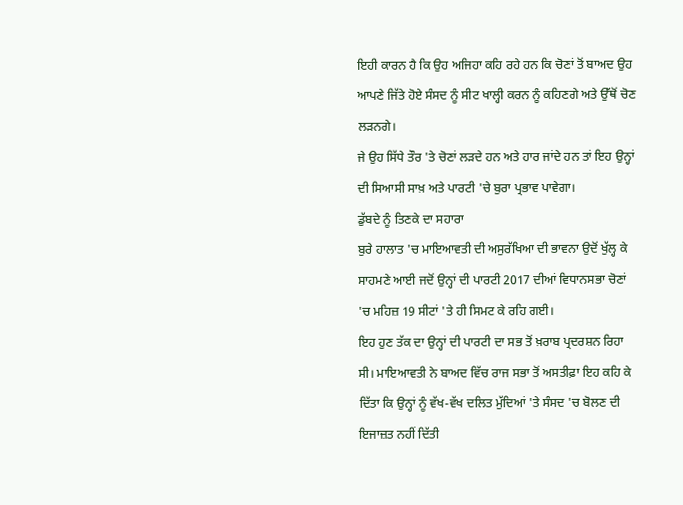ਇਹੀ ਕਾਰਨ ਹੈ ਕਿ ਉਹ ਅਜਿਹਾ ਕਹਿ ਰਹੇ ਹਨ ਕਿ ਚੋਣਾਂ ਤੋਂ ਬਾਅਦ ਉਹ ਆਪਣੇ ਜਿੱਤੇ ਹੋਏ ਸੰਸਦ ਨੂੰ ਸੀਟ ਖਾਲ੍ਹੀ ਕਰਨ ਨੂੰ ਕਹਿਣਗੇ ਅਤੇ ਉੱਥੋਂ ਚੋਣ ਲੜਨਗੇ।
ਜੇ ਉਹ ਸਿੱਧੇ ਤੌਰ 'ਤੇ ਚੋਣਾਂ ਲੜਦੇ ਹਨ ਅਤੇ ਹਾਰ ਜਾਂਦੇ ਹਨ ਤਾਂ ਇਹ ਉਨ੍ਹਾਂ ਦੀ ਸਿਆਸੀ ਸਾਖ਼ ਅਤੇ ਪਾਰਟੀ 'ਚੇ ਬੁਰਾ ਪ੍ਰਭਾਵ ਪਾਵੇਗਾ।
ਡੁੱਬਦੇ ਨੂੰ ਤਿਣਕੇ ਦਾ ਸਹਾਰਾ
ਬੁਰੇ ਹਾਲਾਤ 'ਚ ਮਾਇਆਵਤੀ ਦੀ ਅਸੁਰੱਖਿਆ ਦੀ ਭਾਵਨਾ ਉਦੋਂ ਖੁੱਲ੍ਹ ਕੇ ਸਾਹਮਣੇ ਆਈ ਜਦੋਂ ਉਨ੍ਹਾਂ ਦੀ ਪਾਰਟੀ 2017 ਦੀਆਂ ਵਿਧਾਨਸਭਾ ਚੋਣਾਂ 'ਚ ਮਹਿਜ਼ 19 ਸੀਟਾਂ 'ਤੇ ਹੀ ਸਿਮਟ ਕੇ ਰਹਿ ਗਈ।
ਇਹ ਹੁਣ ਤੱਕ ਦਾ ਉਨ੍ਹਾਂ ਦੀ ਪਾਰਟੀ ਦਾ ਸਭ ਤੋਂ ਖ਼ਰਾਬ ਪ੍ਰਦਰਸ਼ਨ ਰਿਹਾ ਸੀ। ਮਾਇਆਵਤੀ ਨੇ ਬਾਅਦ ਵਿੱਚ ਰਾਜ ਸਭਾ ਤੋਂ ਅਸਤੀਫ਼ਾ ਇਹ ਕਹਿ ਕੇ ਦਿੱਤਾ ਕਿ ਉਨ੍ਹਾਂ ਨੂੰ ਵੱਖ-ਵੱਖ ਦਲਿਤ ਮੁੱਦਿਆਂ 'ਤੇ ਸੰਸਦ 'ਚ ਬੋਲਣ ਦੀ ਇਜਾਜ਼ਤ ਨਹੀਂ ਦਿੱਤੀ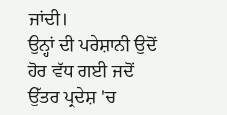ਜਾਂਦੀ।
ਉਨ੍ਹਾਂ ਦੀ ਪਰੇਸ਼ਾਨੀ ਉਦੋਂ ਹੋਰ ਵੱਧ ਗਈ ਜਦੋਂ ਉੱਤਰ ਪ੍ਰਦੇਸ਼ 'ਚ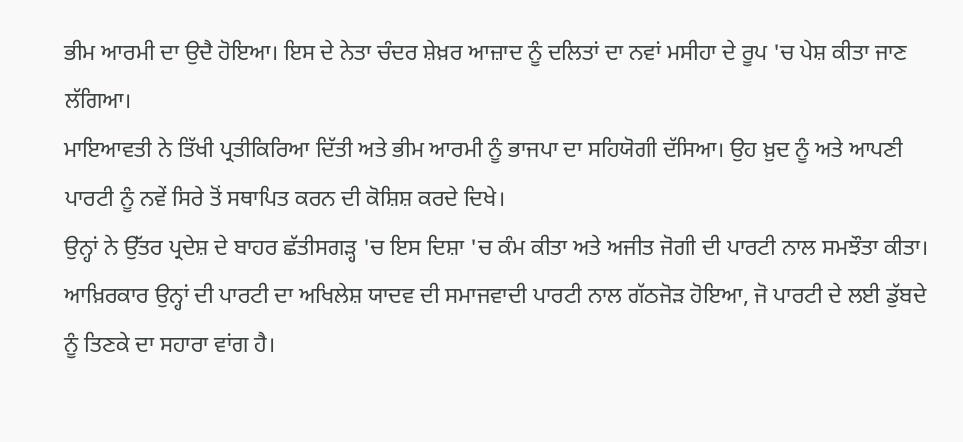ਭੀਮ ਆਰਮੀ ਦਾ ਉਦੈ ਹੋਇਆ। ਇਸ ਦੇ ਨੇਤਾ ਚੰਦਰ ਸ਼ੇਖ਼ਰ ਆਜ਼ਾਦ ਨੂੰ ਦਲਿਤਾਂ ਦਾ ਨਵਾਂ ਮਸੀਹਾ ਦੇ ਰੂਪ 'ਚ ਪੇਸ਼ ਕੀਤਾ ਜਾਣ ਲੱਗਿਆ।
ਮਾਇਆਵਤੀ ਨੇ ਤਿੱਖੀ ਪ੍ਰਤੀਕਿਰਿਆ ਦਿੱਤੀ ਅਤੇ ਭੀਮ ਆਰਮੀ ਨੂੰ ਭਾਜਪਾ ਦਾ ਸਹਿਯੋਗੀ ਦੱਸਿਆ। ਉਹ ਖ਼ੁਦ ਨੂੰ ਅਤੇ ਆਪਣੀ ਪਾਰਟੀ ਨੂੰ ਨਵੇਂ ਸਿਰੇ ਤੋਂ ਸਥਾਪਿਤ ਕਰਨ ਦੀ ਕੋਸ਼ਿਸ਼ ਕਰਦੇ ਦਿਖੇ।
ਉਨ੍ਹਾਂ ਨੇ ਉੱਤਰ ਪ੍ਰਦੇਸ਼ ਦੇ ਬਾਹਰ ਛੱਤੀਸਗੜ੍ਹ 'ਚ ਇਸ ਦਿਸ਼ਾ 'ਚ ਕੰਮ ਕੀਤਾ ਅਤੇ ਅਜੀਤ ਜੋਗੀ ਦੀ ਪਾਰਟੀ ਨਾਲ ਸਮਝੌਤਾ ਕੀਤਾ।
ਆਖ਼ਿਰਕਾਰ ਉਨ੍ਹਾਂ ਦੀ ਪਾਰਟੀ ਦਾ ਅਖਿਲੇਸ਼ ਯਾਦਵ ਦੀ ਸਮਾਜਵਾਦੀ ਪਾਰਟੀ ਨਾਲ ਗੱਠਜੋੜ ਹੋਇਆ, ਜੋ ਪਾਰਟੀ ਦੇ ਲਈ ਡੁੱਬਦੇ ਨੂੰ ਤਿਣਕੇ ਦਾ ਸਹਾਰਾ ਵਾਂਗ ਹੈ।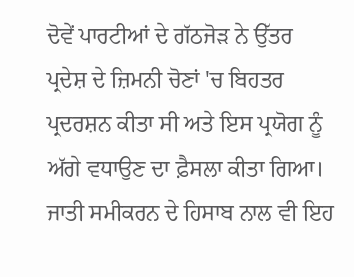ਦੋਵੇਂ ਪਾਰਟੀਆਂ ਦੇ ਗੱਠਜੋੜ ਨੇ ਉੱਤਰ ਪ੍ਰਦੇਸ਼ ਦੇ ਜ਼ਿਮਨੀ ਚੋਣਾਂ 'ਚ ਬਿਹਤਰ ਪ੍ਰਦਰਸ਼ਨ ਕੀਤਾ ਸੀ ਅਤੇ ਇਸ ਪ੍ਰਯੋਗ ਨੂੰ ਅੱਗੇ ਵਧਾਉਣ ਦਾ ਫ਼ੈਸਲਾ ਕੀਤਾ ਗਿਆ।
ਜਾਤੀ ਸਮੀਕਰਨ ਦੇ ਹਿਸਾਬ ਨਾਲ ਵੀ ਇਹ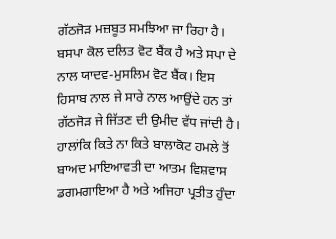ਗੱਠਜੋੜ ਮਜ਼ਬੂਤ ਸਮਝਿਆ ਜਾ ਰਿਹਾ ਹੈ। ਬਸਪਾ ਕੋਲ ਦਲਿਤ ਵੋਟ ਬੈਂਕ ਹੈ ਅਤੇ ਸਪਾ ਦੇ ਨਾਲ ਯਾਦਵ-ਮੁਸਲਿਮ ਵੋਟ ਬੈਂਕ। ਇਸ ਹਿਸਾਬ ਨਾਲ ਜੇ ਸਾਰੇ ਨਾਲ ਆਉਂਦੇ ਹਨ ਤਾਂ ਗੱਠਜੋੜ ਜੇ ਜਿੱਤਣ ਦੀ ਉਮੀਦ ਵੱਧ ਜਾਂਦੀ ਹੈ।
ਹਾਲਾਂਕਿ ਕਿਤੇ ਨਾ ਕਿਤੇ ਬਾਲਾਕੋਟ ਹਮਲੇ ਤੋਂ ਬਾਅਦ ਮਾਇਆਵਤੀ ਦਾ ਆਤਮ ਵਿਸ਼ਵਾਸ ਡਗਮਗਾਇਆ ਹੈ ਅਤੇ ਅਜਿਹਾ ਪ੍ਰਤੀਤ ਹੁੰਦਾ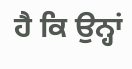ਹੈ ਕਿ ਉਨ੍ਹਾਂ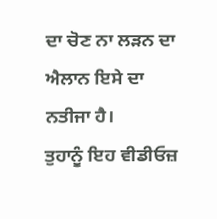ਦਾ ਚੋਣ ਨਾ ਲੜਨ ਦਾ ਐਲਾਨ ਇਸੇ ਦਾ ਨਤੀਜਾ ਹੈ।
ਤੁਹਾਨੂੰ ਇਹ ਵੀਡੀਓਜ਼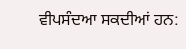ਵੀਪਸੰਦਆ ਸਕਦੀਆਂ ਹਨ: